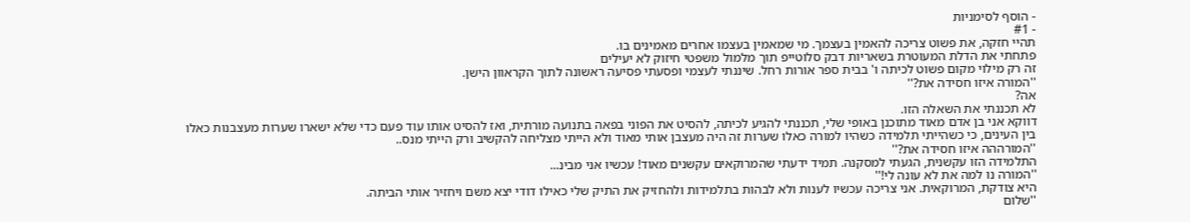- הוסף לסימניות
- #1
תהיי חזקה, את פשוט צריכה להאמין בעצמך. מי שמאמין בעצמו אחרים מאמינים בו.
פתחתי את הדלת המעוטרת בשאריות דבק סלוטייפ תוך מלמול משפטי חיזוק לא יעילים
זה רק מילוי מקום פשוט לכיתה ו' בבית ספר אורות רחל. שיננתי לעצמי ופסעתי פסיעה ראשונה לתוך הקראוון הישן.
''המורה איזו חסידה את?''
אה?
לא תכננתי את השאלה הזו.
דווקא אני בן אדם מאוד מתוכנן באופי שלי, תכננתי להגיע לכיתה, להסיט את הפוני בפאה בתנועה מורתית, ואז להסיט אותו עוד פעם כדי שלא ישארו שערות מעצבנות כאלו בין העינים, כי כשהייתי תלמידה כשהיו למורה כאלו שערות זה היה מעצבן אותי מאוד ולא הייתי מצליחה להקשיב ורק הייתי מנס..
''המורההה איזו חסידה את?''
התלמידה הזו עקשנית, הגעתי למסקנה. תמיד ידעתי שהמרוקאים עקשנים מאוד! עכשיו אני מבינ...
''המורה נו למה את לא עונה לי!''
היא צודקת, המרוקאית. אני צריכה עכשיו לענות ולא לבהות בתלמידות ולהחזיק את התיק שלי כאילו דודי יצא משם ויחזיר אותי הביתה.
''שלום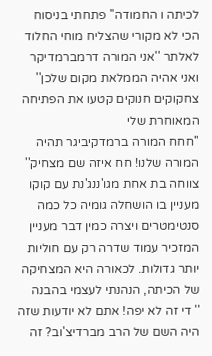לכיתה ו החמודה'' פתחתי בניסוח הכי לא מקורי שהצליח מוחי החלוד לאלתר ''אני המורה דרמברמדיקר ואני אהיה הממלאת מקום שלכן'' צחקוקים חנוקים קטעו את הפתיחה המאוחרת שלי
''חחח המורה ברמדקיביגר תהיה המורה שלנו! חח איזה שם מצחיק'' צווחה בת אחת מגו'ננג'נת עם קוקו מעניין בו הושחלה גומיה כל כמה סנטימטרים ויצרה כמין דבר מעניין המזכיר עמוד שדרה רק עם חוליות יותר גדולות. לכאורה היא המצחיקה של הכיתה, הנהנתי לעצמי בהבנה
'' די זה לא יפה! אתם לא יודעות שזה היה השם של הרב מברדיצ'וב? זה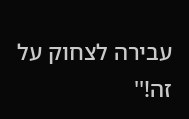עבירה לצחוק על זה!''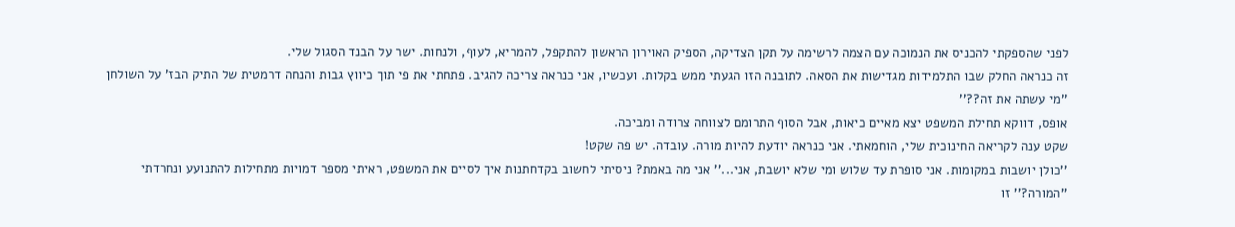לפני שהספקתי להכניס את הנמוכה עם הצמה לרשימה על תקן הצדיקה, הספיק האוירון הראשון להתקפל, להמריא, לעוף, ולנחות. ישר על הבנד הסגול שלי.
זה כנראה החלק שבו התלמידות מגדישות את הסאה. לתובנה הזו הגעתי ממש בקלות. ועכשיו, אני כנראה צריכה להגיב. פתחתי את פי תוך כיווץ גבות והנחה דרמטית של התיק הבז' על השולחן
''מי עשתה את זה??''
אופס, דווקא תחילת המשפט יצא מאיים כיאות, אבל הסוף התרומם לצווחה צרודה ומביכה.
שקט ענה לקריאה החינוכית שלי, הוחמאתי. אני כנראה יודעת להיות מורה. עובדה. יש פה שקט!
''כולן יושבות במקומות. אני סופרת עד שלוש ומי שלא יושבת, אני...'' אני מה באמת? ניסיתי לחשוב בקדחתנות איך לסיים את המשפט, ראיתי מספר דמויות מתחילות להתנועע ונחרדתי
''המורה?'' זו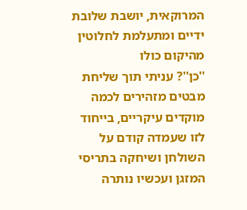המרוקאית, יושבת שלובת ידיים ומתעלמת לחלוטין מהיקום כולו
''כן''? עניתי תוך שליחת מבטים מזהירים לכמה מוקדים עיקריים, בייחוד לזו שעמדה קודם על השולחן ושיחקה בתריסי המזגן ועכשיו נותרה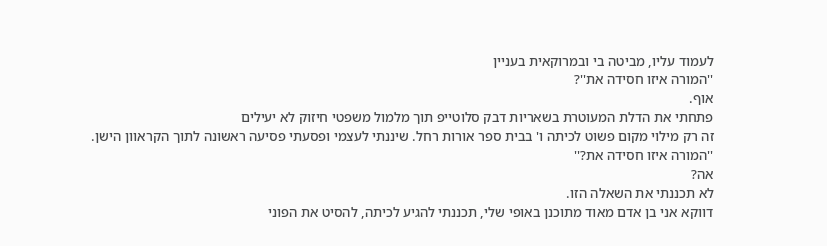לעמוד עליו, מביטה בי ובמרוקאית בעניין
''המורה איזו חסידה את''?
אוף.
פתחתי את הדלת המעוטרת בשאריות דבק סלוטייפ תוך מלמול משפטי חיזוק לא יעילים
זה רק מילוי מקום פשוט לכיתה ו' בבית ספר אורות רחל. שיננתי לעצמי ופסעתי פסיעה ראשונה לתוך הקראוון הישן.
''המורה איזו חסידה את?''
אה?
לא תכננתי את השאלה הזו.
דווקא אני בן אדם מאוד מתוכנן באופי שלי, תכננתי להגיע לכיתה, להסיט את הפוני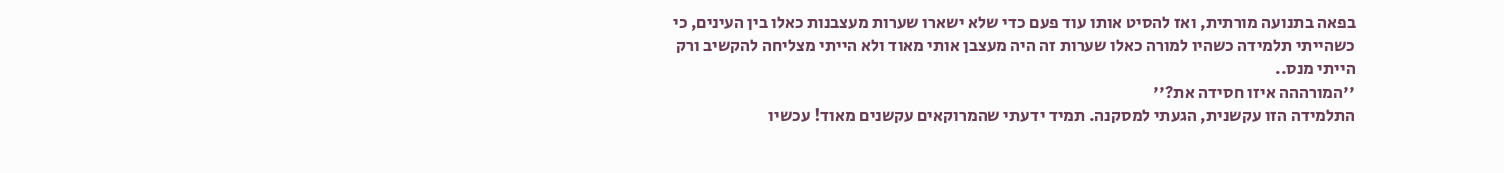בפאה בתנועה מורתית, ואז להסיט אותו עוד פעם כדי שלא ישארו שערות מעצבנות כאלו בין העינים, כי כשהייתי תלמידה כשהיו למורה כאלו שערות זה היה מעצבן אותי מאוד ולא הייתי מצליחה להקשיב ורק הייתי מנס..
''המורההה איזו חסידה את?''
התלמידה הזו עקשנית, הגעתי למסקנה. תמיד ידעתי שהמרוקאים עקשנים מאוד! עכשיו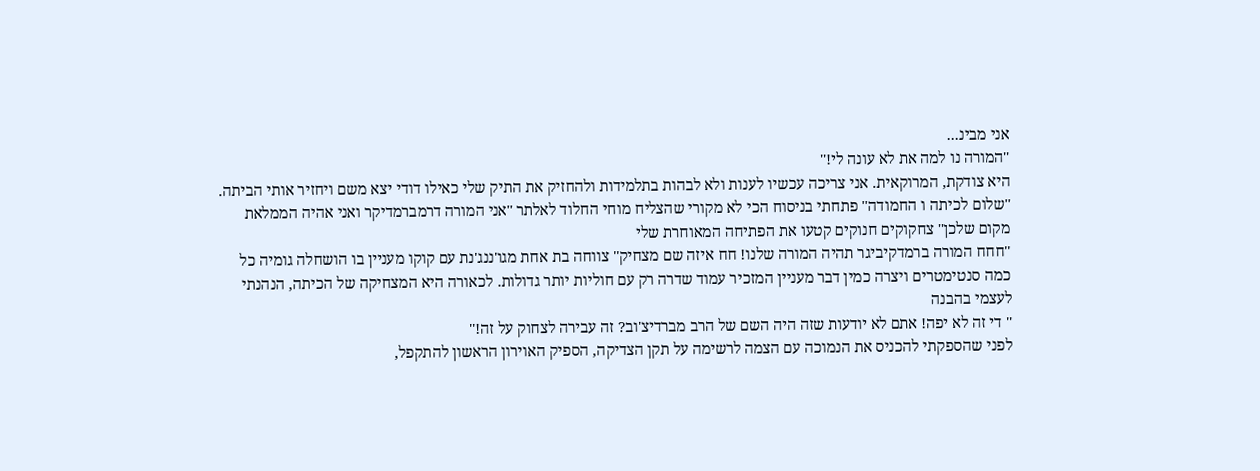אני מבינ...
''המורה נו למה את לא עונה לי!''
היא צודקת, המרוקאית. אני צריכה עכשיו לענות ולא לבהות בתלמידות ולהחזיק את התיק שלי כאילו דודי יצא משם ויחזיר אותי הביתה.
''שלום לכיתה ו החמודה'' פתחתי בניסוח הכי לא מקורי שהצליח מוחי החלוד לאלתר ''אני המורה דרמברמדיקר ואני אהיה הממלאת מקום שלכן'' צחקוקים חנוקים קטעו את הפתיחה המאוחרת שלי
''חחח המורה ברמדקיביגר תהיה המורה שלנו! חח איזה שם מצחיק'' צווחה בת אחת מגו'ננג'נת עם קוקו מעניין בו הושחלה גומיה כל כמה סנטימטרים ויצרה כמין דבר מעניין המזכיר עמוד שדרה רק עם חוליות יותר גדולות. לכאורה היא המצחיקה של הכיתה, הנהנתי לעצמי בהבנה
'' די זה לא יפה! אתם לא יודעות שזה היה השם של הרב מברדיצ'וב? זה עבירה לצחוק על זה!''
לפני שהספקתי להכניס את הנמוכה עם הצמה לרשימה על תקן הצדיקה, הספיק האוירון הראשון להתקפל,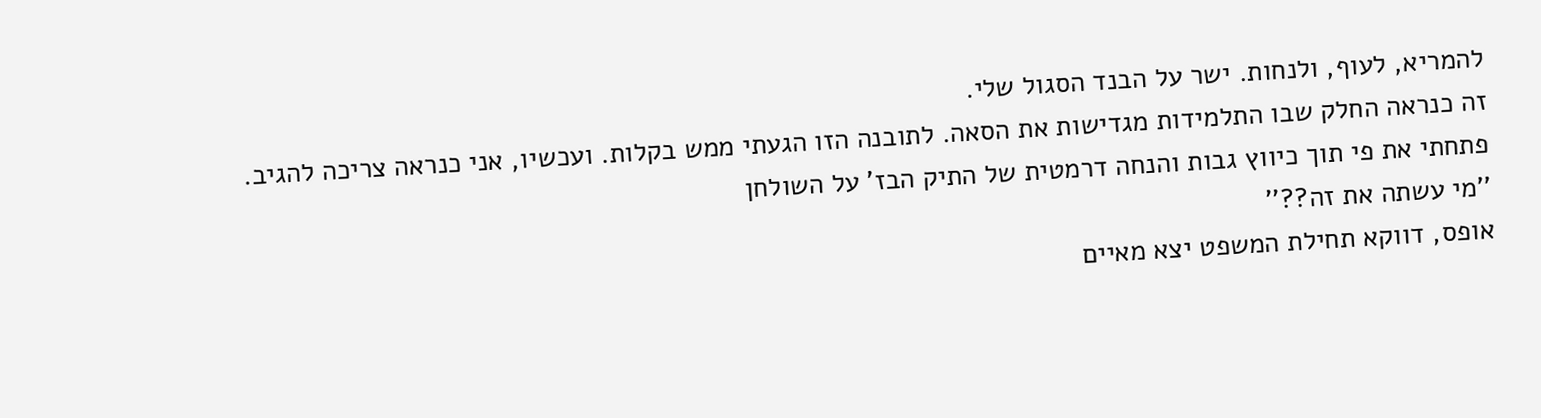להמריא, לעוף, ולנחות. ישר על הבנד הסגול שלי.
זה כנראה החלק שבו התלמידות מגדישות את הסאה. לתובנה הזו הגעתי ממש בקלות. ועכשיו, אני כנראה צריכה להגיב. פתחתי את פי תוך כיווץ גבות והנחה דרמטית של התיק הבז' על השולחן
''מי עשתה את זה??''
אופס, דווקא תחילת המשפט יצא מאיים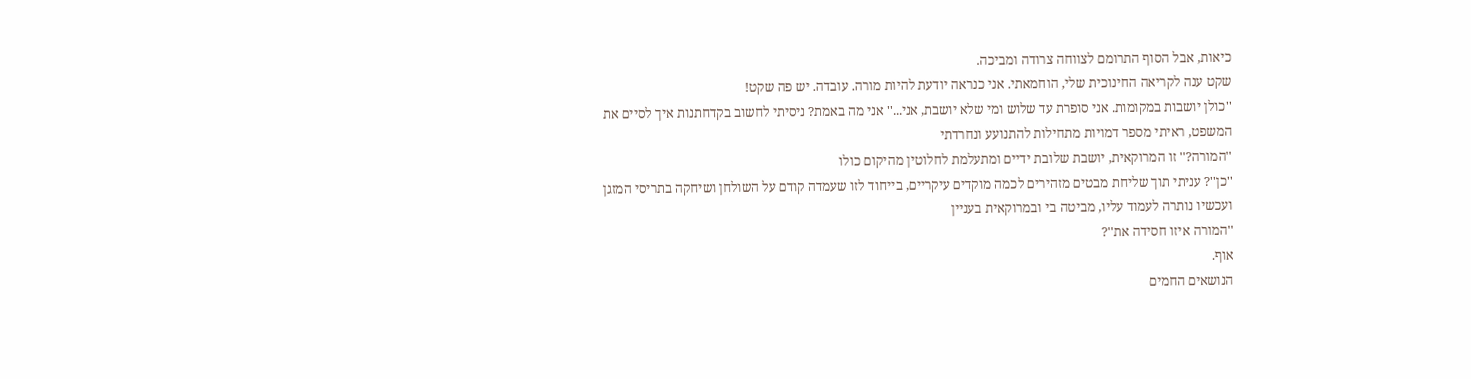כיאות, אבל הסוף התרומם לצווחה צרודה ומביכה.
שקט ענה לקריאה החינוכית שלי, הוחמאתי. אני כנראה יודעת להיות מורה. עובדה. יש פה שקט!
''כולן יושבות במקומות. אני סופרת עד שלוש ומי שלא יושבת, אני...'' אני מה באמת? ניסיתי לחשוב בקדחתנות איך לסיים את המשפט, ראיתי מספר דמויות מתחילות להתנועע ונחרדתי
''המורה?'' זו המרוקאית, יושבת שלובת ידיים ומתעלמת לחלוטין מהיקום כולו
''כן''? עניתי תוך שליחת מבטים מזהירים לכמה מוקדים עיקריים, בייחוד לזו שעמדה קודם על השולחן ושיחקה בתריסי המזגן ועכשיו נותרה לעמוד עליו, מביטה בי ובמרוקאית בעניין
''המורה איזו חסידה את''?
אוף.
הנושאים החמים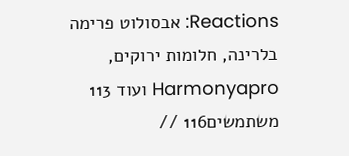Reactions: אבסולוט פרימה בלרינה, חלומות ירוקים, Harmonyapro ועוד 113 משתמשים116 //